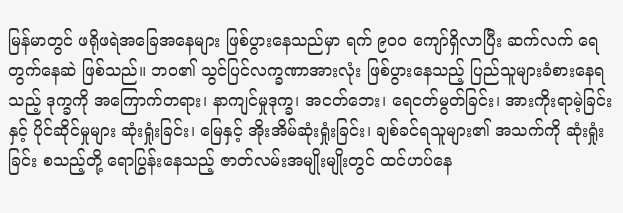မြန်မာတွင် ဖရိုဖရဲအခြေအနေများ ဖြစ်ပွားနေသည်မှာ ရက် ၉၀၀ ကျော်ရှိလာပြီး ဆက်လက် ရေတွက်နေဆဲ ဖြစ်သည်။ ဘဝ၏ သွင်ပြင်လက္ခဏာအားလုံး ဖြစ်ပွားနေသည့် ပြည်သူများခံစားနေရသည့် ဒုက္ခကို အကြောက်တရား၊ နာကျင်မှုဒုက္ခ၊ အငတ်ဘေး၊ ရေငတ်မွတ်ခြင်း၊ အားကိုးရာမဲ့ခြင်းနှင့် ပိုင်ဆိုင်မှုများ ဆုံးရှုံးခြင်း၊ မြေနှင့် အိုးအိမ်ဆုံးရှုံးခြင်း၊ ချစ်ခင်ရသူများ၏ အသက်ကို ဆုံးရှုံးခြင်း စသည့်တို့ ရောပြွန်းနေသည့် ဇာတ်လမ်းအမျိုးမျိုးတွင် ထင်ဟပ်နေ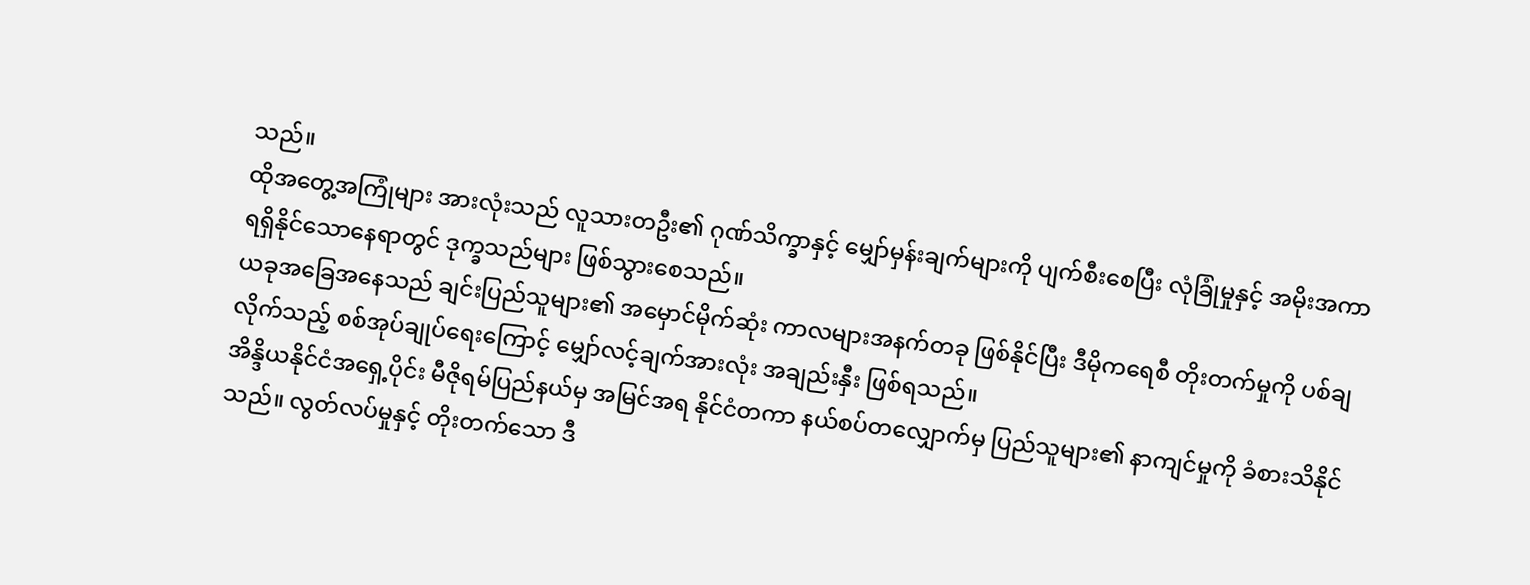သည်။
ထိုအတွေ့အကြုံများ အားလုံးသည် လူသားတဦး၏ ဂုဏ်သိက္ခာနှင့် မျှော်မှန်းချက်များကို ပျက်စီးစေပြီး လုံခြုံမှုနှင့် အမိုးအကာ ရရှိနိုင်သောနေရာတွင် ဒုက္ခသည်များ ဖြစ်သွားစေသည်။
ယခုအခြေအနေသည် ချင်းပြည်သူများ၏ အမှောင်မိုက်ဆုံး ကာလများအနက်တခု ဖြစ်နိုင်ပြီး ဒီမိုကရေစီ တိုးတက်မှုကို ပစ်ချလိုက်သည့် စစ်အုပ်ချုပ်ရေးကြောင့် မျှော်လင့်ချက်အားလုံး အချည်းနှီး ဖြစ်ရသည်။
အိန္ဒိယနိုင်ငံအရှေ့ပိုင်း မီဇိုရမ်ပြည်နယ်မှ အမြင်အရ နိုင်ငံတကာ နယ်စပ်တလျှောက်မှ ပြည်သူများ၏ နာကျင်မှုကို ခံစားသိနိုင်သည်။ လွတ်လပ်မှုနှင့် တိုးတက်သော ဒီ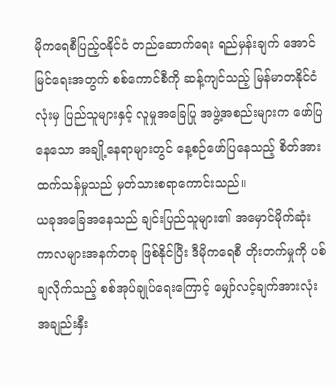မိုကရေစီပြည့်ဝနိုင်ငံ တည်ဆောက်ရေး ရည်မှန်းချက် အောင်မြင်ရေးအတွက် စစ်ကောင်စီကို ဆန့်ကျင်သည့် မြန်မာတနိုင်ငံလုံးမှ ပြည်သူများနှင့် လူမှုအခြေပြု အဖွဲ့အစည်းများက ဖော်ပြနေသော အချို့နေရာများတွင် နေ့စဉ်ဖော်ပြနေသည့် စိတ်အားထက်သန်မှုသည် မှတ်သားစရာကောင်းသည်။
ယခုအခြေအနေသည် ချင်းပြည်သူများ၏ အမှောင်မိုက်ဆုံး ကာလများအနက်တခု ဖြစ်နိုင်ပြီး ဒီမိုကရေစီ တိုးတက်မှုကို ပစ်ချလိုက်သည့် စစ်အုပ်ချုပ်ရေးကြောင့် မျှော်လင့်ချက်အားလုံး အချည်းနှီး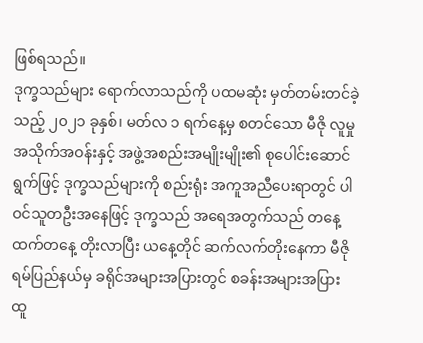ဖြစ်ရသည်။
ဒုက္ခသည်များ ရောက်လာသည်ကို ပထမဆုံး မှတ်တမ်းတင်ခဲ့သည့် ၂၀၂၁ ခုနှစ်၊ မတ်လ ၁ ရက်နေ့မှ စတင်သော မီဇို လူမှုအသိုက်အဝန်းနှင့် အဖွဲ့အစည်းအမျိုးမျိုး၏ စုပေါင်းဆောင်ရွက်ဖြင့် ဒုက္ခသည်များကို စည်းရုံး အကူအညီပေးရာတွင် ပါဝင်သူတဦးအနေဖြင့် ဒုက္ခသည် အရေအတွက်သည် တနေ့ထက်တနေ့ တိုးလာပြီး ယနေ့တိုင် ဆက်လက်တိုးနေကာ မီဇိုရမ်ပြည်နယ်မှ ခရိုင်အများအပြားတွင် စခန်းအများအပြား ထူ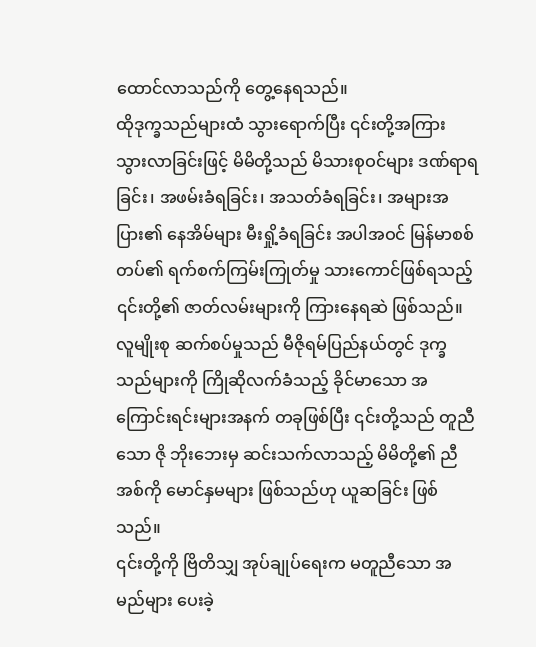ထောင်လာသည်ကို တွေ့နေရသည်။
ထိုဒုက္ခသည်များထံ သွားရောက်ပြီး ၎င်းတို့အကြား သွားလာခြင်းဖြင့် မိမိတို့သည် မိသားစုဝင်များ ဒဏ်ရာရခြင်း၊ အဖမ်းခံရခြင်း၊ အသတ်ခံရခြင်း၊ အများအပြား၏ နေအိမ်များ မီးရှို့ခံရခြင်း အပါအဝင် မြန်မာစစ်တပ်၏ ရက်စက်ကြမ်းကြုတ်မှု သားကောင်ဖြစ်ရသည့် ၎င်းတို့၏ ဇာတ်လမ်းများကို ကြားနေရဆဲ ဖြစ်သည်။
လူမျိုးစု ဆက်စပ်မှုသည် မီဇိုရမ်ပြည်နယ်တွင် ဒုက္ခသည်များကို ကြိုဆိုလက်ခံသည့် ခိုင်မာသော အကြောင်းရင်းများအနက် တခုဖြစ်ပြီး ၎င်းတို့သည် တူညီသော ဇို ဘိုးဘေးမှ ဆင်းသက်လာသည့် မိမိတို့၏ ညီအစ်ကို မောင်နှမများ ဖြစ်သည်ဟု ယူဆခြင်း ဖြစ်သည်။
၎င်းတို့ကို ဗြိတိသျှ အုပ်ချုပ်ရေးက မတူညီသော အမည်များ ပေးခဲ့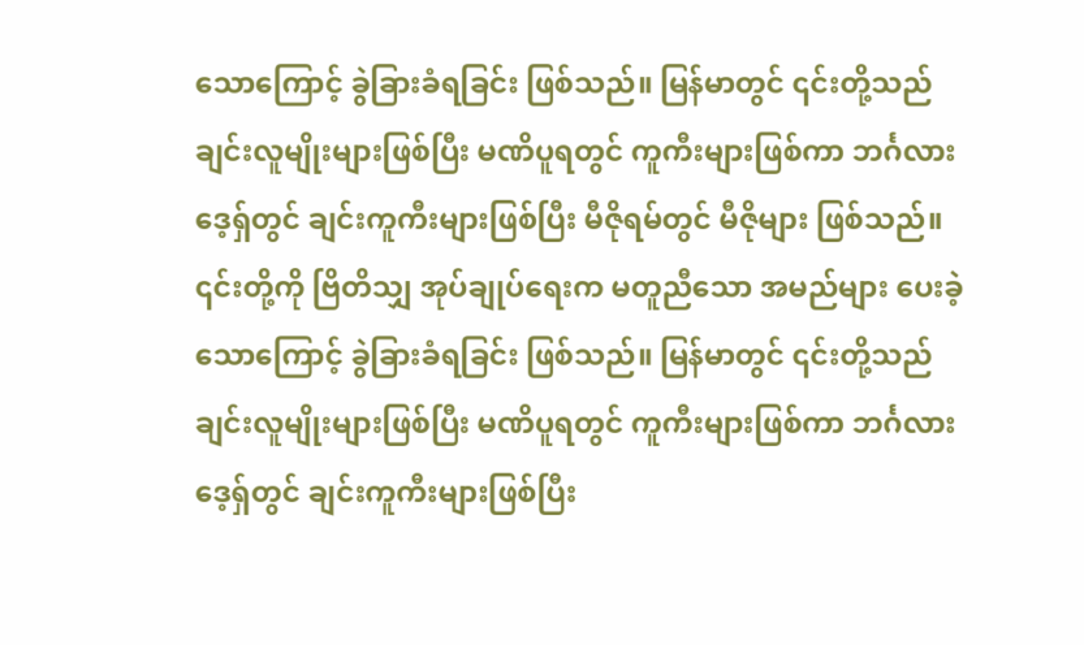သောကြောင့် ခွဲခြားခံရခြင်း ဖြစ်သည်။ မြန်မာတွင် ၎င်းတို့သည် ချင်းလူမျိုးများဖြစ်ပြီး မဏိပူရတွင် ကူကီးများဖြစ်ကာ ဘင်္ဂလားဒေ့ရှ်တွင် ချင်းကူကီးများဖြစ်ပြီး မီဇိုရမ်တွင် မီဇိုများ ဖြစ်သည်။
၎င်းတို့ကို ဗြိတိသျှ အုပ်ချုပ်ရေးက မတူညီသော အမည်များ ပေးခဲ့သောကြောင့် ခွဲခြားခံရခြင်း ဖြစ်သည်။ မြန်မာတွင် ၎င်းတို့သည် ချင်းလူမျိုးများဖြစ်ပြီး မဏိပူရတွင် ကူကီးများဖြစ်ကာ ဘင်္ဂလားဒေ့ရှ်တွင် ချင်းကူကီးများဖြစ်ပြီး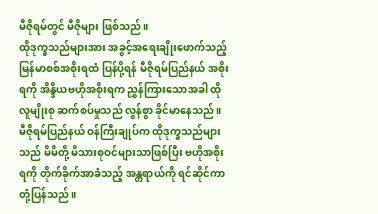မီဇိုရမ်တွင် မီဇိုများ ဖြစ်သည်။
ထိုဒုက္ခသည်များအား အခွင့်အရေးချိုးဖောက်သည့် မြန်မာစစ်အစိုးရထံ ပြန်ပို့ရန် မီဇိုရမ်ပြည်နယ် အစိုးရကို အိန္ဒိယဗဟိုအစိုးရက ညွှန်ကြားသောအခါ ထိုလူမျိုးစု ဆက်စပ်မှုသည် လွန်စွာ ခိုင်မာနေသည်။ မီဇိုရမ်ပြည်နယ် ဝန်ကြီးချုပ်က ထိုဒုက္ခသည်များသည် မိမိတို့ မိသားစုဝင်များသာဖြစ်ပြီး ဗဟိုအစိုးရကို တိုက်ခိုက်အာခံသည့် အန္တရာယ်ကို ရင်ဆိုင်ကာ တုံ့ပြန်သည်။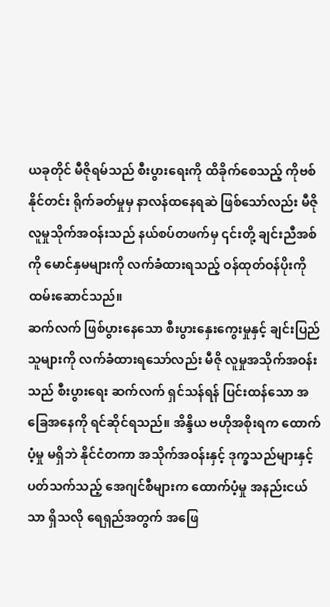ယခုတိုင် မီဇိုရမ်သည် စီးပွားရေးကို ထိခိုက်စေသည့် ကိုဗစ်နိုင်တင်း ရိုက်ခတ်မှုမှ နာလန်ထနေရဆဲ ဖြစ်သော်လည်း မီဇိုလူမှုသိုက်အဝန်းသည် နယ်စပ်တဖက်မှ ၎င်းတို့ ချင်းညီအစ်ကို မောင်နှမများကို လက်ခံထားရသည့် ဝန်ထုတ်ဝန်ပိုးကို ထမ်းဆောင်သည်။
ဆက်လက် ဖြစ်ပွားနေသော စီးပွားနှေးကွေးမှုနှင့် ချင်းပြည်သူများကို လက်ခံထားရသော်လည်း မီဇို လူမှုအသိုက်အဝန်းသည် စီးပွားရေး ဆက်လက် ရှင်သန်ရန် ပြင်းထန်သော အခြေအနေကို ရင်ဆိုင်ရသည်။ အိန္ဒိယ ဗဟိုအစိုးရက ထောက်ပံ့မှု မရှိဘဲ နိုင်ငံတကာ အသိုက်အဝန်းနှင့် ဒုက္ခသည်များနှင့် ပတ်သက်သည့် အေဂျင်စီများက ထောက်ပံ့မှု အနည်းငယ်သာ ရှိသလို ရေရှည်အတွက် အဖြေ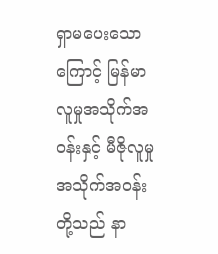ရှာမပေးသောကြောင့် မြန်မာလူမှုအသိုက်အဝန်းနှင့် မီဇိုလူမှုအသိုက်အဝန်းတို့သည် နာ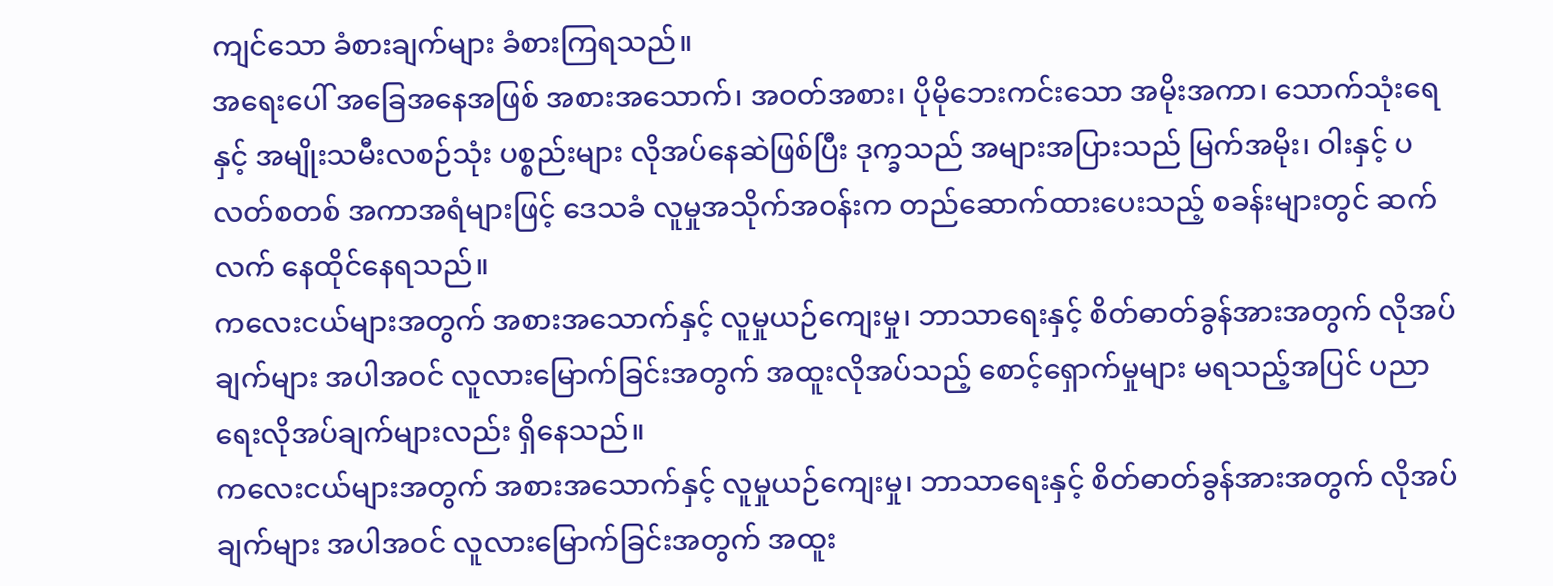ကျင်သော ခံစားချက်များ ခံစားကြရသည်။
အရေးပေါ် အခြေအနေအဖြစ် အစားအသောက်၊ အဝတ်အစား၊ ပိုမိုဘေးကင်းသော အမိုးအကာ၊ သောက်သုံးရေနှင့် အမျိုးသမီးလစဉ်သုံး ပစ္စည်းများ လိုအပ်နေဆဲဖြစ်ပြီး ဒုက္ခသည် အများအပြားသည် မြက်အမိုး၊ ဝါးနှင့် ပလတ်စတစ် အကာအရံများဖြင့် ဒေသခံ လူမှုအသိုက်အဝန်းက တည်ဆောက်ထားပေးသည့် စခန်းများတွင် ဆက်လက် နေထိုင်နေရသည်။
ကလေးငယ်များအတွက် အစားအသောက်နှင့် လူမှုယဉ်ကျေးမှု၊ ဘာသာရေးနှင့် စိတ်ဓာတ်ခွန်အားအတွက် လိုအပ်ချက်များ အပါအဝင် လူလားမြောက်ခြင်းအတွက် အထူးလိုအပ်သည့် စောင့်ရှောက်မှုများ မရသည့်အပြင် ပညာရေးလိုအပ်ချက်များလည်း ရှိနေသည်။
ကလေးငယ်များအတွက် အစားအသောက်နှင့် လူမှုယဉ်ကျေးမှု၊ ဘာသာရေးနှင့် စိတ်ဓာတ်ခွန်အားအတွက် လိုအပ်ချက်များ အပါအဝင် လူလားမြောက်ခြင်းအတွက် အထူး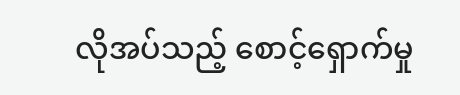လိုအပ်သည့် စောင့်ရှောက်မှု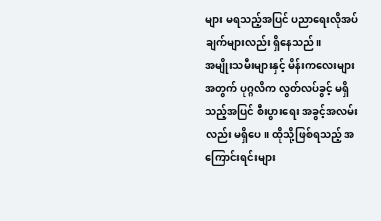များ မရသည့်အပြင် ပညာရေးလိုအပ်ချက်များလည်း ရှိနေသည်။
အမျိုးသမီးများနှင့် မိန်းကလေးများအတွက် ပုဂ္ဂလိက လွတ်လပ်ခွင့် မရှိသည့်အပြင် စီးပွားရေး အခွင့်အလမ်းလည်း မရှိပေ။ ထိုသို့ဖြစ်ရသည့် အကြောင်းရင်းများ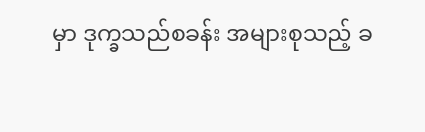မှာ ဒုက္ခသည်စခန်း အများစုသည့် ခ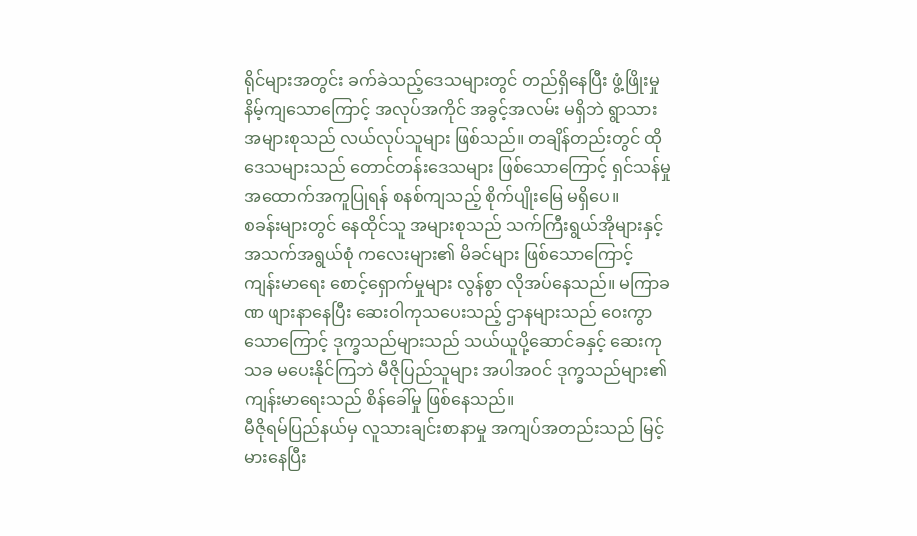ရိုင်များအတွင်း ခက်ခဲသည့်ဒေသများတွင် တည်ရှိနေပြီး ဖွံ့ဖြိုးမှု နိမ့်ကျသောကြောင့် အလုပ်အကိုင် အခွင့်အလမ်း မရှိဘဲ ရွာသားအများစုသည် လယ်လုပ်သူများ ဖြစ်သည်။ တချိန်တည်းတွင် ထိုဒေသများသည် တောင်တန်းဒေသများ ဖြစ်သောကြောင့် ရှင်သန်မှု အထောက်အကူပြုရန် စနစ်ကျသည့် စိုက်ပျိုးမြေ မရှိပေ။
စခန်းများတွင် နေထိုင်သူ အများစုသည် သက်ကြီးရွယ်အိုများနှင့် အသက်အရွယ်စုံ ကလေးများ၏ မိခင်များ ဖြစ်သောကြောင့် ကျန်းမာရေး စောင့်ရှောက်မှုများ လွန်စွာ လိုအပ်နေသည်။ မကြာခဏ ဖျားနာနေပြီး ဆေးဝါကုသပေးသည့် ဌာနများသည် ဝေးကွာသောကြောင့် ဒုက္ခသည်များသည် သယ်ယူပို့ဆောင်ခနှင့် ဆေးကုသခ မပေးနိုင်ကြဘဲ မီဇိုပြည်သူများ အပါအဝင် ဒုက္ခသည်များ၏ ကျန်းမာရေးသည် စိန်ခေါ်မှု ဖြစ်နေသည်။
မီဇိုရမ်ပြည်နယ်မှ လူသားချင်းစာနာမှု အကျပ်အတည်းသည် မြင့်မားနေပြီး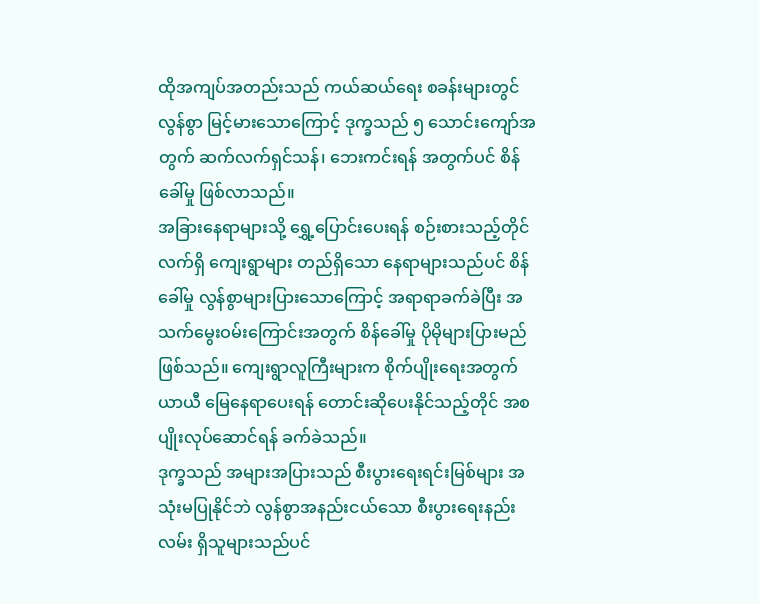ထိုအကျပ်အတည်းသည် ကယ်ဆယ်ရေး စခန်းများတွင် လွန်စွာ မြင့်မားသောကြောင့် ဒုက္ခသည် ၅ သောင်းကျော်အတွက် ဆက်လက်ရှင်သန်၊ ဘေးကင်းရန် အတွက်ပင် စိန်ခေါ်မှု ဖြစ်လာသည်။
အခြားနေရာများသို့ ရွှေ့ပြောင်းပေးရန် စဉ်းစားသည့်တိုင် လက်ရှိ ကျေးရွာများ တည်ရှိသော နေရာများသည်ပင် စိန်ခေါ်မှု လွန်စွာများပြားသောကြောင့် အရာရာခက်ခဲပြီး အသက်မွေးဝမ်းကြောင်းအတွက် စိန်ခေါ်မှု ပိုမိုများပြားမည် ဖြစ်သည်။ ကျေးရွာလူကြီးများက စိုက်ပျိုးရေးအတွက် ယာယီ မြေနေရာပေးရန် တောင်းဆိုပေးနိုင်သည့်တိုင် အစပျိုးလုပ်ဆောင်ရန် ခက်ခဲသည်။
ဒုက္ခသည် အများအပြားသည် စီးပွားရေးရင်းမြစ်များ အသုံးမပြုနိုင်ဘဲ လွန်စွာအနည်းငယ်သော စီးပွားရေးနည်းလမ်း ရှိသူများသည်ပင်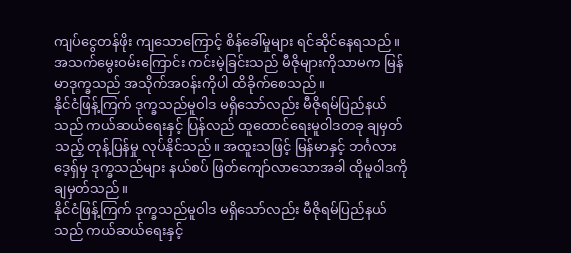ကျပ်ငွေတန်ဖိုး ကျသောကြောင့် စိန်ခေါ်မှုများ ရင်ဆိုင်နေရသည်။ အသက်မွေးဝမ်းကြောင်း ကင်းမဲ့ခြင်းသည် မီဇိုများကိုသာမက မြန်မာဒုက္ခသည် အသိုက်အဝန်းကိုပါ ထိခိုက်စေသည်။
နိုင်ငံဖြန့်ကြက် ဒုက္ခသည်မူဝါဒ မရှိသော်လည်း မီဇိုရမ်ပြည်နယ်သည် ကယ်ဆယ်ရေးနှင့် ပြန်လည် ထူထောင်ရေးမူဝါဒတခု ချမှတ်သည့် တုန့်ပြန်မှု လုပ်နိုင်သည်။ အထူးသဖြင့် မြန်မာနှင့် ဘင်္ဂလားဒေ့ရှ်မှ ဒုက္ခသည်များ နယ်စပ် ဖြတ်ကျော်လာသောအခါ ထိုမူဝါဒကို ချမှတ်သည်။
နိုင်ငံဖြန့်ကြက် ဒုက္ခသည်မူဝါဒ မရှိသော်လည်း မီဇိုရမ်ပြည်နယ်သည် ကယ်ဆယ်ရေးနှင့်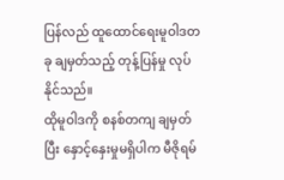ပြန်လည် ထူထောင်ရေးမူဝါဒတခု ချမှတ်သည့် တုန့်ပြန်မှု လုပ်နိုင်သည်။
ထိုမူဝါဒကို စနစ်တကျ ချမှတ်ပြီး နှောင့်နှေးမှုမရှိပါက မီဇိုရမ်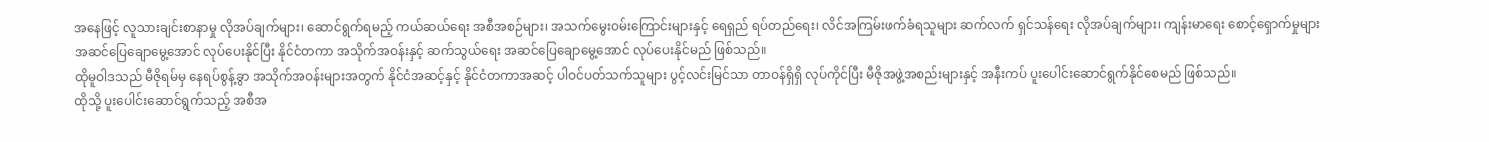အနေဖြင့် လူသားချင်းစာနာမှု လိုအပ်ချက်များ၊ ဆောင်ရွက်ရမည့် ကယ်ဆယ်ရေး အစီအစဉ်များ၊ အသက်မွေးဝမ်းကြောင်းများနှင့် ရေရှည် ရပ်တည်ရေး၊ လိင်အကြမ်းဖက်ခံရသူများ ဆက်လက် ရှင်သန်ရေး လိုအပ်ချက်များ၊ ကျန်းမာရေး စောင့်ရှောက်မှုများ အဆင်ပြေချောမွေ့အောင် လုပ်ပေးနိုင်ပြီး နိုင်ငံတကာ အသိုက်အဝန်းနှင့် ဆက်သွယ်ရေး အဆင်ပြေချောမွေ့အောင် လုပ်ပေးနိုင်မည် ဖြစ်သည်။
ထိုမူဝါဒသည် မီဇိုရမ်မှ နေရပ်စွန့်ခွာ အသိုက်အဝန်းများအတွက် နိုင်ငံအဆင့်နှင့် နိုင်ငံတကာအဆင့် ပါဝင်ပတ်သက်သူများ ပွင့်လင်းမြင်သာ တာဝန်ရှိရှိ လုပ်ကိုင်ပြီး မီဇိုအဖွဲ့အစည်းများနှင့် အနီးကပ် ပူးပေါင်းဆောင်ရွက်နိုင်စေမည် ဖြစ်သည်။
ထိုသို့ ပူးပေါင်းဆောင်ရွက်သည့် အစီအ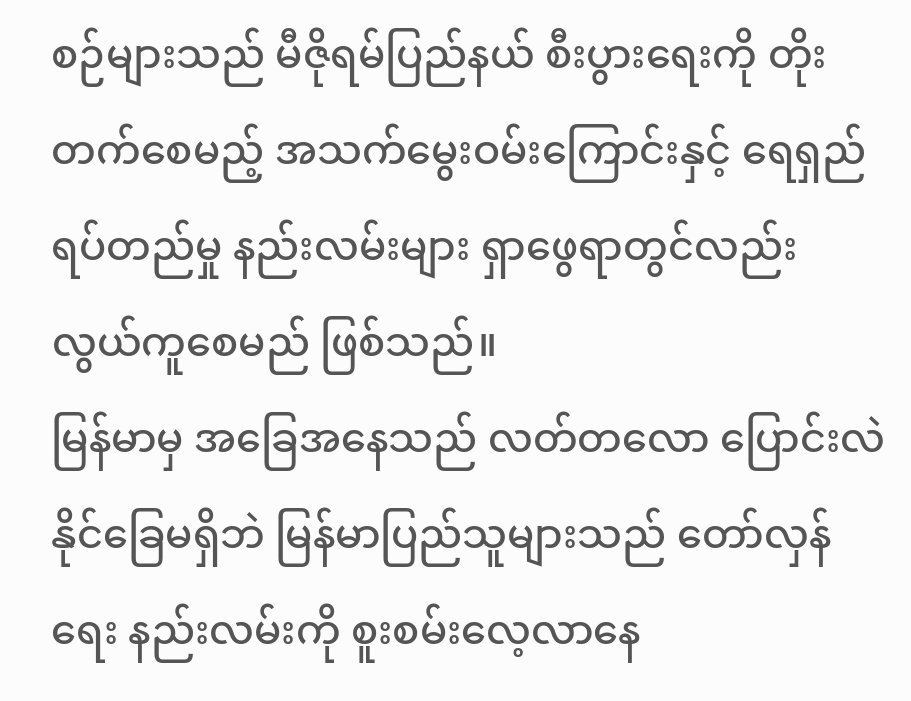စဉ်များသည် မီဇိုရမ်ပြည်နယ် စီးပွားရေးကို တိုးတက်စေမည့် အသက်မွေးဝမ်းကြောင်းနှင့် ရေရှည် ရပ်တည်မှု နည်းလမ်းများ ရှာဖွေရာတွင်လည်း လွယ်ကူစေမည် ဖြစ်သည်။
မြန်မာမှ အခြေအနေသည် လတ်တလော ပြောင်းလဲနိုင်ခြေမရှိဘဲ မြန်မာပြည်သူများသည် တော်လှန်ရေး နည်းလမ်းကို စူးစမ်းလေ့လာနေ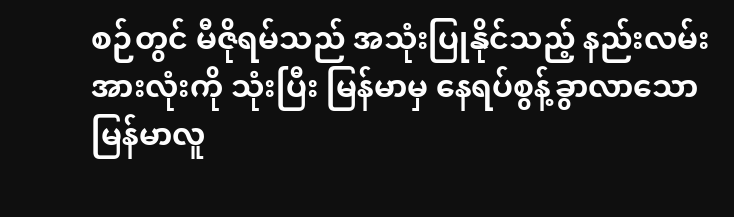စဉ်တွင် မီဇိုရမ်သည် အသုံးပြုနိုင်သည့် နည်းလမ်း အားလုံးကို သုံးပြီး မြန်မာမှ နေရပ်စွန့်ခွာလာသော မြန်မာလူ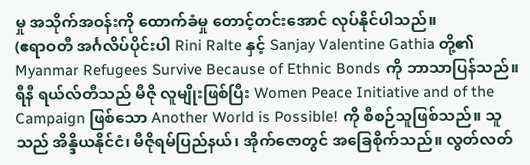မှု အသိုက်အဝန်းကို ထောက်ခံမှု တောင့်တင်းအောင် လုပ်နိုင်ပါသည်။
(ဧရာဝတီ အင်္ဂလိပ်ပိုင်းပါ Rini Ralte နှင့် Sanjay Valentine Gathia တို့၏ Myanmar Refugees Survive Because of Ethnic Bonds ကို ဘာသာပြန်သည်။ ရီနီ ရယ်လ်တီသည် မီဇို လူမျိုးဖြစ်ပြီး Women Peace Initiative and of the Campaign ဖြစ်သော Another World is Possible! ကို စီစဉ်သူဖြစ်သည်။ သူသည် အိန္ဒိယနိုင်ငံ၊ မီဇိုရမ်ပြည်နယ်၊ အိုက်ဇောတွင် အခြေစိုက်သည်။ လွတ်လတ်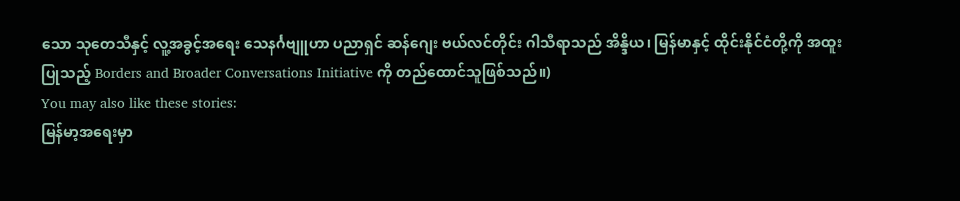သော သုတေသီနှင့် လူ့အခွင့်အရေး သေနင်္ဂဗျူဟာ ပညာရှင် ဆန်ဂျေး ဗယ်လင်တိုင်း ဂါသီရာသည် အိန္ဒိယ၊ မြန်မာနှင့် ထိုင်းနိုင်ငံတို့ကို အထူးပြုသည့် Borders and Broader Conversations Initiative ကို တည်ထောင်သူဖြစ်သည်။)
You may also like these stories:
မြန်မာ့အရေးမှာ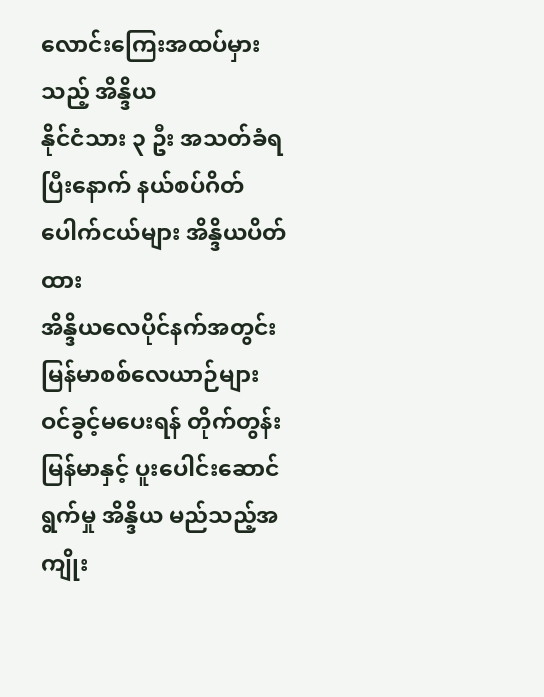လောင်းကြေးအထပ်မှားသည့် အိန္ဒိယ
နိုင်ငံသား ၃ ဦး အသတ်ခံရပြီးနောက် နယ်စပ်ဂိတ်ပေါက်ငယ်များ အိန္ဒိယပိတ်ထား
အိန္ဒိယလေပိုင်နက်အတွင်း မြန်မာစစ်လေယာဉ်များ ဝင်ခွင့်မပေးရန် တိုက်တွန်း
မြန်မာနှင့် ပူးပေါင်းဆောင်ရွက်မှု အိန္ဒိယ မည်သည့်အကျိုး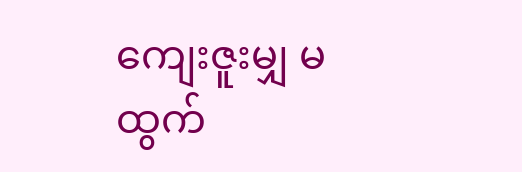ကျေးဇူးမျှ မထွက်